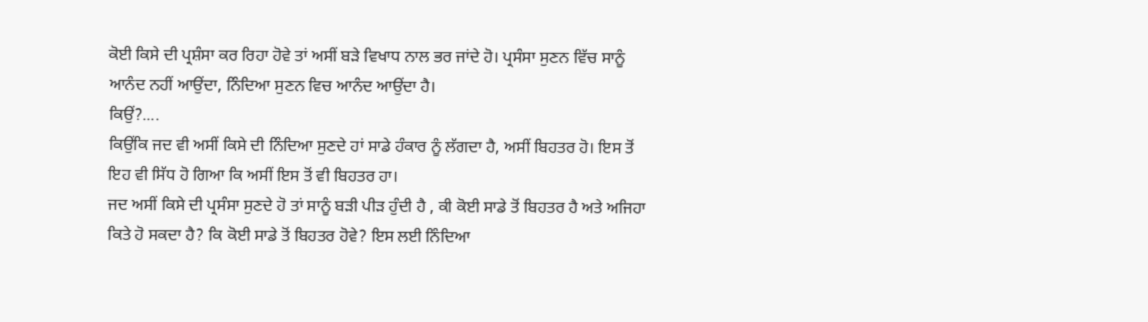ਕੋਈ ਕਿਸੇ ਦੀ ਪ੍ਰਸ਼ੰਸਾ ਕਰ ਰਿਹਾ ਹੋਵੇ ਤਾਂ ਅਸੀਂ ਬੜੇ ਵਿਖਾਧ ਨਾਲ ਭਰ ਜਾਂਦੇ ਹੋ। ਪ੍ਰਸੰਸਾ ਸੁਣਨ ਵਿੱਚ ਸਾਨੂੰ ਆਨੰਦ ਨਹੀਂ ਆਉਂਦਾ, ਨਿੰਦਿਆ ਸੁਣਨ ਵਿਚ ਆਨੰਦ ਆਉਂਦਾ ਹੈ।
ਕਿਉਂ?....
ਕਿਉਂਕਿ ਜਦ ਵੀ ਅਸੀਂ ਕਿਸੇ ਦੀ ਨਿੰਦਿਆ ਸੁਣਦੇ ਹਾਂ ਸਾਡੇ ਹੰਕਾਰ ਨੂੰ ਲੱਗਦਾ ਹੈ, ਅਸੀਂ ਬਿਹਤਰ ਹੋ। ਇਸ ਤੋਂ ਇਹ ਵੀ ਸਿੱਧ ਹੋ ਗਿਆ ਕਿ ਅਸੀਂ ਇਸ ਤੋਂ ਵੀ ਬਿਹਤਰ ਹਾ।
ਜਦ ਅਸੀਂ ਕਿਸੇ ਦੀ ਪ੍ਰਸੰਸਾ ਸੁਣਦੇ ਹੋ ਤਾਂ ਸਾਨੂੰ ਬੜੀ ਪੀੜ ਹੁੰਦੀ ਹੈ , ਕੀ ਕੋਈ ਸਾਡੇ ਤੋਂ ਬਿਹਤਰ ਹੈ ਅਤੇ ਅਜਿਹਾ ਕਿਤੇ ਹੋ ਸਕਦਾ ਹੈ? ਕਿ ਕੋਈ ਸਾਡੇ ਤੋਂ ਬਿਹਤਰ ਹੋਵੇ? ਇਸ ਲਈ ਨਿੰਦਿਆ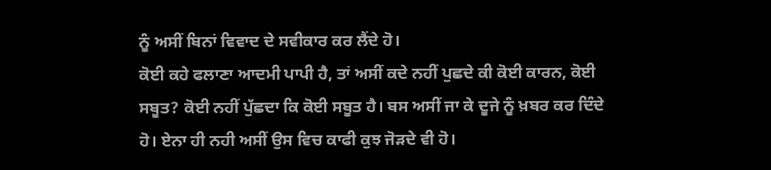ਨੂੰ ਅਸੀਂ ਬਿਨਾਂ ਵਿਵਾਦ ਦੇ ਸਵੀਕਾਰ ਕਰ ਲੈਂਦੇ ਹੋ।
ਕੋਈ ਕਹੇ ਫਲਾਣਾ ਆਦਮੀ ਪਾਪੀ ਹੈ, ਤਾਂ ਅਸੀਂ ਕਦੇ ਨਹੀਂ ਪੁਛਦੇ ਕੀ ਕੋਈ ਕਾਰਨ, ਕੋਈ ਸਬੂਤ? ਕੋਈ ਨਹੀਂ ਪੁੱਛਦਾ ਕਿ ਕੋਈ ਸਬੂਤ ਹੈ। ਬਸ ਅਸੀਂ ਜਾ ਕੇ ਦੂਜੇ ਨੂੰ ਖ਼ਬਰ ਕਰ ਦਿੰਦੇ ਹੋ। ਏਨਾ ਹੀ ਨਹੀ ਅਸੀਂ ਉਸ ਵਿਚ ਕਾਫੀ ਕੁਝ ਜੋੜਦੇ ਵੀ ਹੋ।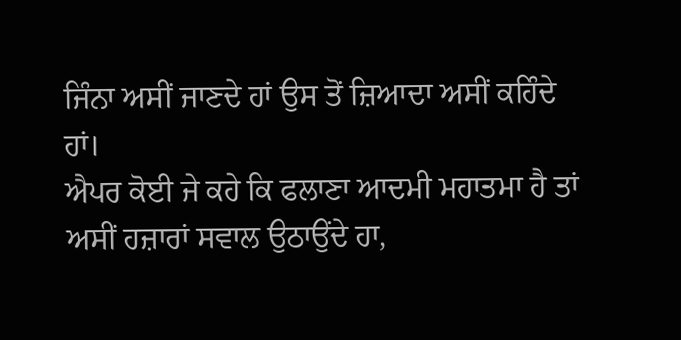ਜਿੰਨਾ ਅਸੀਂ ਜਾਣਦੇ ਹਾਂ ਉਸ ਤੋਂ ਜ਼ਿਆਦਾ ਅਸੀਂ ਕਹਿੰਦੇ ਹਾਂ।
ਐਪਰ ਕੋਈ ਜੇ ਕਹੇ ਕਿ ਫਲਾਣਾ ਆਦਮੀ ਮਹਾਤਮਾ ਹੈ ਤਾਂ ਅਸੀਂ ਹਜ਼ਾਰਾਂ ਸਵਾਲ ਉਠਾਉਂਦੇ ਹਾ,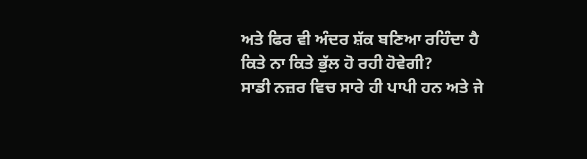ਅਤੇ ਫਿਰ ਵੀ ਅੰਦਰ ਸ਼ੱਕ ਬਣਿਆ ਰਹਿੰਦਾ ਹੈ ਕਿਤੇ ਨਾ ਕਿਤੇ ਭੁੱਲ ਹੋ ਰਹੀ ਹੋਵੇਗੀ?
ਸਾਡੀ ਨਜ਼ਰ ਵਿਚ ਸਾਰੇ ਹੀ ਪਾਪੀ ਹਨ ਅਤੇ ਜੇ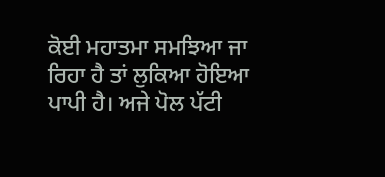ਕੋਈ ਮਹਾਤਮਾ ਸਮਝਿਆ ਜਾ ਰਿਹਾ ਹੈ ਤਾਂ ਲੁਕਿਆ ਹੋਇਆ ਪਾਪੀ ਹੈ। ਅਜੇ ਪੋਲ ਪੱਟੀ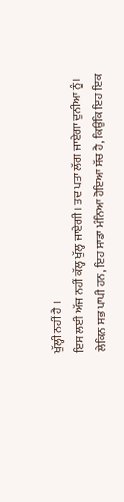ਖੁੱਲ੍ਹੀ ਨਹੀਂ ਹੈ ।
ਇਸ ਲਈ ਅੱਜ ਨਹੀਂ ਕੱਲ੍ਹ ਖੁੱਲ੍ਹ ਜਾਏਗੀ। ਤਦ ਪਤਾ ਲੱਗ ਜਾਏਗਾ ਦੁਨੀਆ ਨੂੰ।
ਲੇਕਿਨ ਸਭ ਪਾਪੀ ਹਨ, ਇਹ ਸਾਡਾ ਮੰਨਿਆ ਹੋਇਆ ਸੱਚ ਹੈ, ਕਿਉਂਕਿ ਇਹ ਇਕ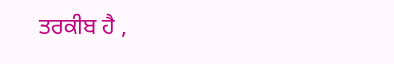ਤਰਕੀਬ ਹੈ ,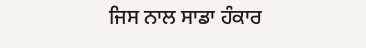ਜਿਸ ਨਾਲ ਸਾਡਾ ਹੰਕਾਰ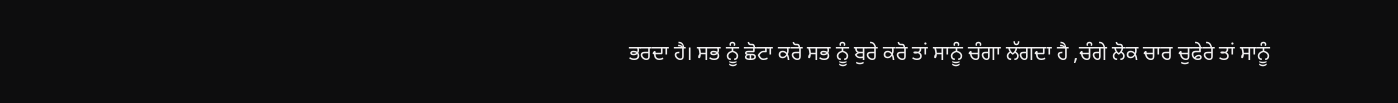ਭਰਦਾ ਹੈ। ਸਭ ਨੂੰ ਛੋਟਾ ਕਰੋ ਸਭ ਨੂੰ ਬੁਰੇ ਕਰੋ ਤਾਂ ਸਾਨੂੰ ਚੰਗਾ ਲੱਗਦਾ ਹੈ ,ਚੰਗੇ ਲੋਕ ਚਾਰ ਚੁਫੇਰੇ ਤਾਂ ਸਾਨੂੰ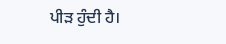ਪੀੜ ਹੁੰਦੀ ਹੈ।